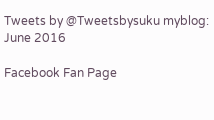Tweets by @Tweetsbysuku myblog: June 2016

Facebook Fan Page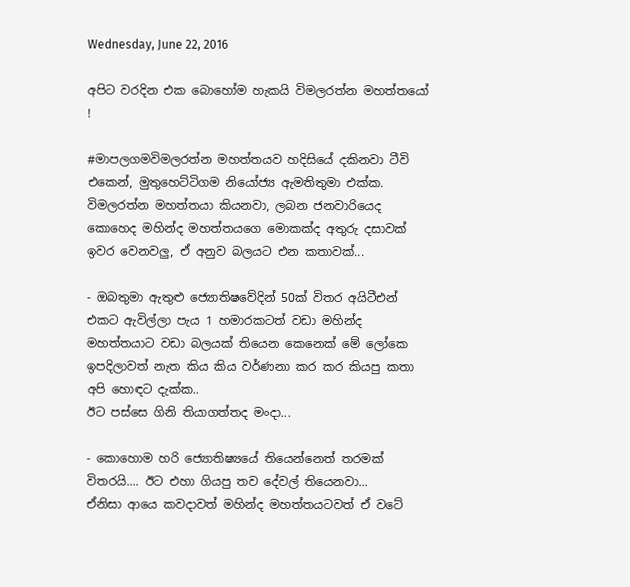Wednesday, June 22, 2016

අපිට වරදින එක බොහෝම හැකයි විමලරත්න මහත්තයෝ !

#මාපලගමවිමලරත්න මහත්තයව හදිසියේ දකිනවා ටීවි එකෙන්, මුතුහෙට්ටිගම නියෝජ්‍ය ඇමතිතුමා එක්ක.
විමලරත්න මහත්තයා කියනවා, ලබන ජනවාරියෙද කොහෙද මහින්ද මහත්තයගෙ මොකක්ද අතුරු දසාවක් ඉවර වෙනවලු, ඒ අනුව බලයට එන කතාවක්...

- ඔබතුමා ඇතුළු ජ්‍යොතිෂවේදින් 50ක් විතර අයිටීඑන් එකට ඇවිල්ලා පැය 1 හමාරකටත් වඩා මහින්ද මහත්තයාට වඩා බලයක් තියෙන කෙනෙක් මේ ලෝකෙ ඉපදිලාවත් නැත කිය කිය වර්ණනා කර කර කියපු කතා අපි හොඳට දැක්ක..
ඊට පස්සෙ ගිනි තියාගත්තද මංදා...

- කොහොම හරි ජ්‍යොතිෂ්‍යයේ තියෙන්නෙත් තරමක් විතරයි.... ඊට එහා ගියපු තව දේවල් තියෙනවා...
ඒනිසා ආයෙ කවදාවත් මහින්ද මහත්තයටවත් ඒ වටේ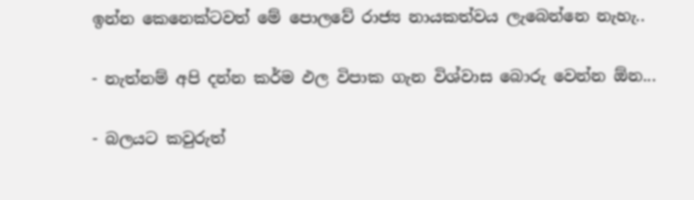ඉන්න කෙනෙක්ටවත් මේ පොලවේ රාජ්‍ය නායකත්වය ලැබෙන්නෙ නැහැ..

- නැත්නම් අපි දන්න කර්ම ඵල විපාක ගැන විශ්වාස බොරු වෙන්න ඕන...

- බලයට කවුරුත්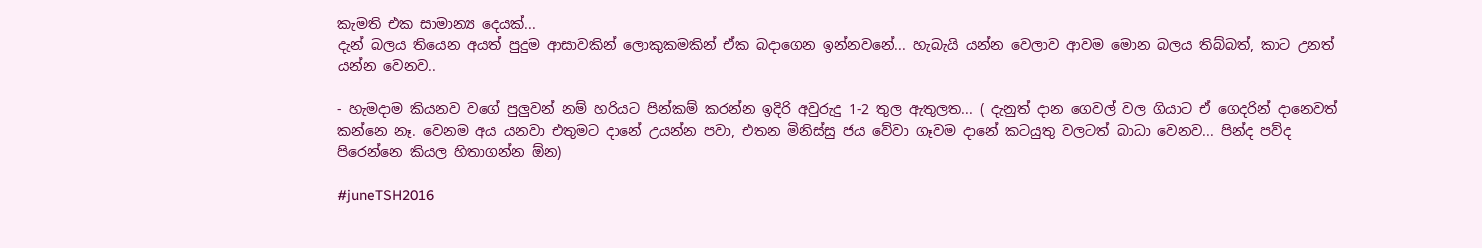කැමති එක සාමාන්‍ය දෙයක්...
දැන් බලය තියෙන අයත් පුදුම ආසාවකින් ලොකුකමකින් ඒක බදාගෙන ඉන්නවනේ... හැබැයි යන්න වෙලාව ආවම මොන බලය තිබ්බත්, කාට උනත් යන්න වෙනව..

- හැමදාම කියනව වගේ පුලුවන් නම් හරියට පින්කම් කරන්න ඉදිරි අවුරුදු 1-2 තුල ඇතුලත... ( දැනුත් දාන ගෙවල් වල ගියාට ඒ ගෙදරින් දානෙවත් කන්නෙ නෑ. වෙනම අය යනවා එතුමට දානේ උයන්න පවා, එතන මිනිස්සු ජය වේවා ගෑවම දානේ කටයුතු වලටත් බාධා වෙනව... පින්ද පව්ද පිරෙන්නෙ කියල හිතාගන්න ඕන)

#juneTSH2016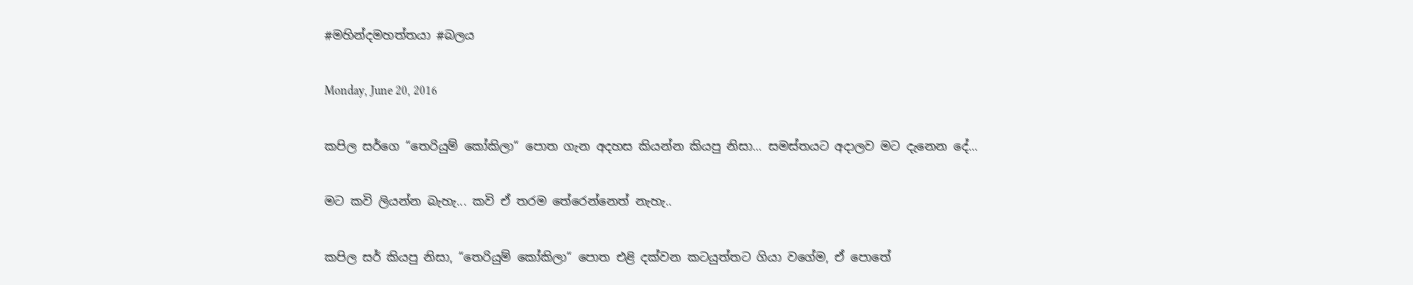#මහින්දමහත්තයා #බලය

Monday, June 20, 2016

කපිල සර්ගෙ “තෙරියුම් කෝකිලා“ පොත ගැන අදහස කියන්න කියපු නිසා... සමස්තයට අදාලව මට දැනෙන දේ...

මට කවි ලියන්න බැහැ... කවි ඒ තරම තේරෙන්නෙත් නැහැ..

කපිල සර් කියපු නිසා, “තෙරියුම් කෝකිලා“ පොත එළි දක්වන කටයුත්තට ගියා වගේම, ඒ පොතේ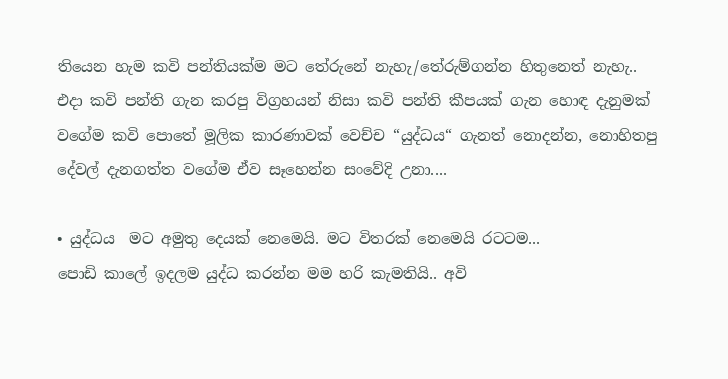තියෙන හැම කවි පන්තියක්ම මට තේරුනේ නැහැ/තේරුම්ගන්න හිතුනෙත් නැහැ..
එදා කවි පන්ති ගැන කරපු විග්‍රහයන් නිසා කවි පන්ති කීපයක් ගැන හොඳ දැනුමක් වගේම කවි පොතේ මූලික කාරණාවක් වෙච්ච “යුද්ධය“ ගැනත් නොදන්න, නොහිතපු දේවල් දැනගත්ත වගේම ඒව සෑහෙන්න සංවේදි උනා....

• යුද්ධය  මට අමුතු දෙයක් නෙමෙයි. මට විතරක් නෙමෙයි රටටම...
පොඩි කාලේ ඉදලම යුද්ධ කරන්න මම හරි කැමතියි.. අවි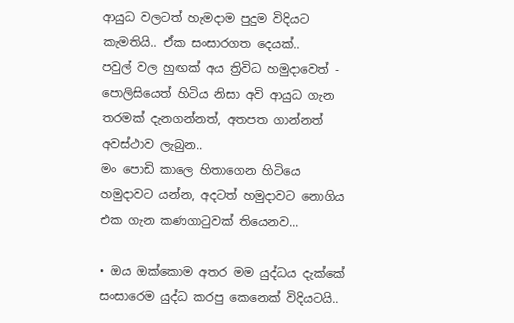ආයුධ වලටත් හැමදාම පුදුම විදියට කැමතියි.. ඒක සංසාරගත දෙයක්..
පවුල් වල හුඟක් අය ත්‍රිවිධ හමුදාවෙත් - පොලිසියෙත් හිටිය නිසා අවි ආයුධ ගැන තරමක් දැනගන්නත්, අතපත ගාන්නත් අවස්ථාව ලැබුන..
මං පොඩි කාලෙ හිතාගෙන හිටියෙ හමුදාවට යන්න, අදටත් හමුදාවට නොගිය එක ගැන කණගාටුවක් තියෙනව...

• ඔය ඔක්කොම අතර මම යුද්ධය දැක්කේ සංසාරෙම යුද්ධ කරපු කෙනෙක් විදියටයි..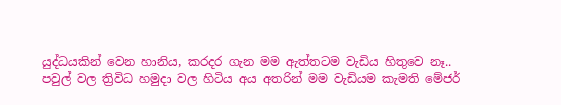යුද්ධයකින් වෙන හානිය, කරදර ගැන මම ඇත්තටම වැඩිය හිතුවෙ නෑ..
පවුල් වල ත්‍රිවිධ හමුදා වල හිටිය අය අතරින් මම වැඩියම කැමති මේජර්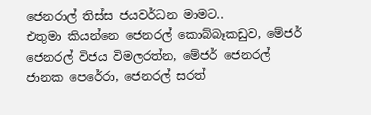ජෙනරාල් තිස්ස ජයවර්ධන මාමට..
එතුමා කියන්නෙ ජෙනරල් කොබ්බෑකඩුව, මේජර් ජෙනරල් විජය විමලරත්න, මේජර් ජෙනරල් ජානක පෙරේරා, ජෙනරල් සරත්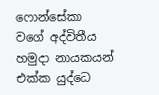ෆොන්සේකා වගේ අද්විතීය හමුදා නායකයන් එක්ක යුද්ධෙ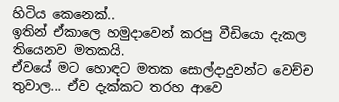හිටිය කෙනෙක්..
ඉතින් ඒකාලෙ හමුදාවෙන් කරපු වීඩියො දැකල තියෙනව මතකයි.
ඒවයේ මට හොඳට මතක සොල්දාදුවන්ට වෙච්ච තුවාල... ඒව දැක්කට තරහ ආවෙ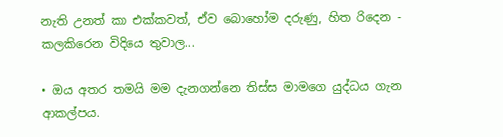නැති උනත් කා එක්කවත්, ඒව බොහෝම දරුණු, හිත රිදෙන - කලකිරෙන විදියෙ තුවාල...

• ඔය අතර තමයි මම දැනගන්නෙ තිස්ස මාමගෙ යුද්ධය ගැන ආකල්පය.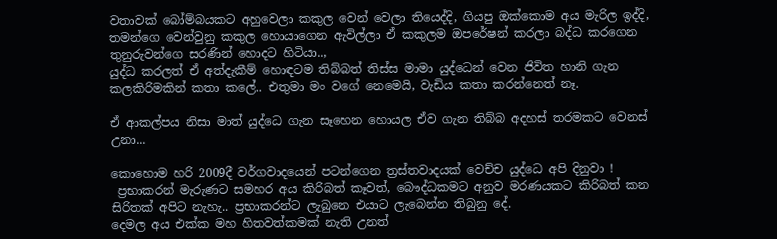වතාවක් බෝම්බයකට අහුවෙලා කකුල වෙන් වෙලා තියෙද්දි, ගියපු ඔක්කොම අය මැරිල ඉද්දි, තමන්ගෙ වෙන්වුනු කකුල හොයාගෙන ඇවිල්ලා ඒ කකුලම ඔපරේෂන් කරලා බද්ධ කරගෙන තුනුරුවන්ගෙ සරණින් හොදට හිටියා..,
යුද්ධ කරලත් ඒ අත්දැකීම් හොඳටම තිබ්බත් තිස්ස මාමා යුද්ධෙන් වෙන ජිවිත හානි ගැන කලකිරිමකින් කතා කලේ.. එතුමා මං වගේ නෙමෙයි, වැඩිය කතා කරන්නෙත් නෑ.

ඒ ආකල්පය නිසා මාත් යුද්ධෙ ගැන සෑහෙන හොයල ඒව ගැන තිබ්බ අදහස් තරමකට වෙනස් උනා...

කොහොම හරි 2009දී වර්ගවාදයෙන් පටන්ගෙන ත්‍රස්තවාදයක් වෙච්ච යුද්ධෙ අපි දිනුවා !
 ප්‍රභාකරන් මැරුණට සමහර අය කිරිබත් කෑවත්, බෞද්ධකමට අනුව මරණයකට කිරිබත් කන සිරිතක් අපිට නැහැ.. ප්‍රභාකරන්ට ලැබුනෙ එයාට ලැබෙන්න තිබුනු දේ.
දෙමල අය එක්ක මහ හිතවත්කමක් නැති උනත්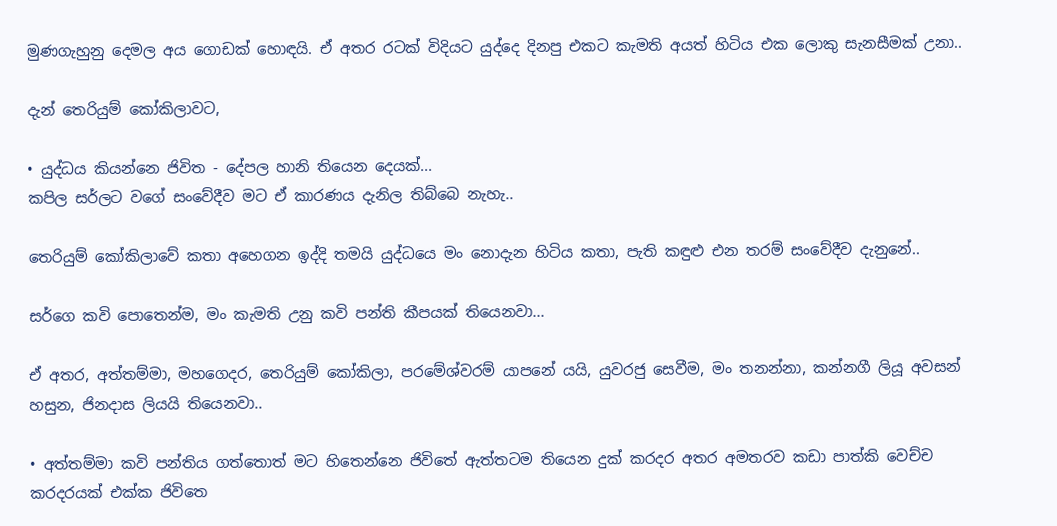මුණගැහුනු දෙමල අය ගොඩක් හොඳයි. ඒ අතර රටක් විදියට යුද්දෙ දිනපු එකට කැමති අයත් හිටිය එක ලොකු සැනසීමක් උනා..

දැන් තෙරියුම් කෝකිලාවට,

• යුද්ධය කියන්නෙ ජිවිත - දේපල හානි තියෙන දෙයක්...
කපිල සර්ලට වගේ සංවේදීව මට ඒ කාරණය දැනිල තිබ්බෙ නැහැ..

තෙරියුම් කෝකිලාවේ කතා අහෙගන ඉද්දි තමයි යුද්ධයෙ මං නොදැන හිටිය කතා, පැති කඳුළු එන තරම් සංවේදීව දැනුනේ..

සර්ගෙ කවි පොතෙන්ම, මං කැමති උනු කවි පන්ති කීපයක් තියෙනවා...

ඒ අතර, අත්තම්මා, මහගෙදර, තෙරියුම් කෝකිලා, පරමේශ්වරම් යාපනේ යයි, යුවරජු සෙවීම, මං තනන්නා, කන්නගී ලියූ අවසන් හසුන, ජිනදාස ලියයි තියෙනවා..

• අත්තම්මා කවි පන්තිය ගත්තොත් මට හිතෙන්නෙ ජිවිතේ ඇත්තටම තියෙන දුක් කරදර අතර අමතරව කඩා පාත්කි වෙච්ච කරදරයක් එක්ක ජිවිතෙ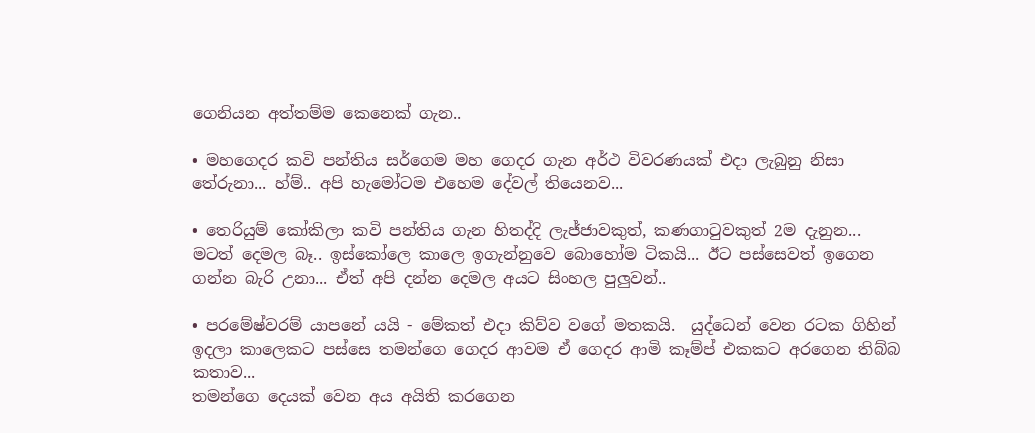ගෙනියන අත්තම්ම කෙනෙක් ගැන..

• මහගෙදර කවි පන්තිය සර්ගෙම මහ ගෙදර ගැන අර්ථ විවරණයක් එදා ලැබුනු නිසා තේරුනා... හ්ම්.. අපි හැමෝටම එහෙම දේවල් තියෙනව...

• තෙරියුම් කෝකිලා කවි පන්තිය ගැන හිතද්දි ලැජ්ජාවකුත්, කණගාටුවකුත් 2ම දැනුන...
මටත් දෙමල බෑ.. ඉස්කෝලෙ කාලෙ ඉගැන්නුවෙ බොහෝම ටිකයි... ඊට පස්සෙවත් ඉගෙන ගන්න බැරි උනා... ඒත් අපි දන්න දෙමල අයට සිංහල පුලුවන්..

• පරමේෂ්වරම් යාපනේ යයි - මේකත් එදා කිව්ව වගේ මතකයි.  යුද්ධෙන් වෙන රටක ගිහින් ඉදලා කාලෙකට පස්සෙ තමන්ගෙ ගෙදර ආවම ඒ ගෙදර ආමි කෑම්ප් එකකට අරගෙන තිබ්බ කතාව...
තමන්ගෙ දෙයක් වෙන අය අයිති කරගෙන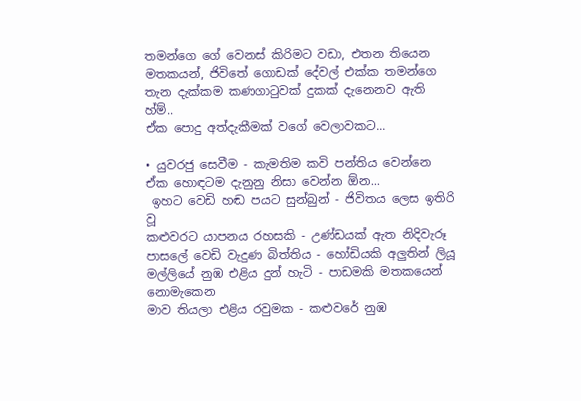තමන්ගෙ ගේ වෙනස් කිරිමට වඩා, එතන තියෙන මතකයන්, ජිවිතේ ගොඩක් දේවල් එක්ක තමන්ගෙ තැන දැක්කම කණගාටුවක් දුකක් දැනෙනව ඇති හ්ම්..
ඒක පොදු අත්දැකීමක් වගේ වෙලාවකට...

• යුවරජු සෙවීම - කැමතිම කවි පන්තිය වෙන්නෙ ඒක හොඳටම දැනුනු නිසා වෙන්න ඕන...
 ඉහට වෙඩි හඬ පයට සුන්බුන් - ජිවිතය ලෙස ඉතිරි වූ
කළුවරට යාපනය රහසකි - උණ්ඩයක් ඇත නිදිවැරූ
පාසලේ වෙඩි වැදුණ බිත්තිය - හෝඩියකි අලුතින් ලියූ
මල්ලියේ නුඹ එළිය දුන් හැටි - පාඩමකි මතකයෙන් නොමැකෙන
මාව තියලා එළිය රවුමක - කළුවරේ නුඹ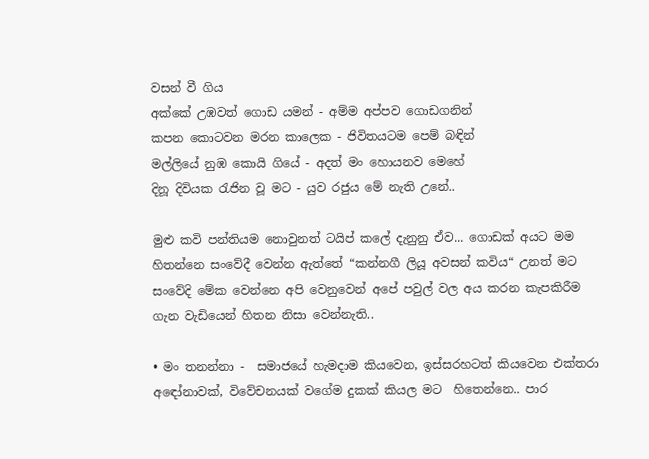වසන් වී ගිය
අක්කේ උඹවත් ගොඩ යමන් - අම්ම අප්පව ගොඩගනින්
කපන කොටවන මරන කාලෙක - ජිවිතයටම පෙම් බඳින්
මල්ලියේ නුඹ කොයි ගියේ - අදත් මං හොයනව මෙහේ
දිනූ දිවියක රැජින වූ මට - යුව රජුය මේ නැති උනේ..

මුළු කවි පන්තියම නොවුනත් ටයිප් කලේ දැනුනු ඒව... ගොඩක් අයට මම හිතන්නෙ සංවේදී වෙන්න ඇත්තේ “කන්නගී ලියූ අවසන් කවිය“ උනත් මට සංවේදි මේක වෙන්නෙ අපි වෙනුවෙන් අපේ පවුල් වල අය කරන කැපකිරීම ගැන වැඩියෙන් හිතන නිසා වෙන්නැති..

• මං තනන්නා -  සමාජයේ හැමදාම කියවෙන, ඉස්සරහටත් කියවෙන එක්තරා අඳෝනාවක්, විවේචනයක් වගේම දුකක් කියල මට  හිතෙන්නෙ.. පාර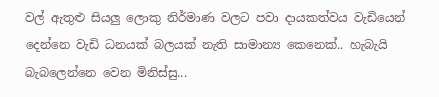වල් ඇතුළු සියලු ලොකු නිර්මාණ වලට පවා දායකත්වය වැඩියෙන් දෙන්නෙ වැඩි ධනයක් බලයක් නැති සාමාන්‍ය කෙනෙක්.. හැබැයි බැබලෙන්නෙ වෙන මිනිස්සු...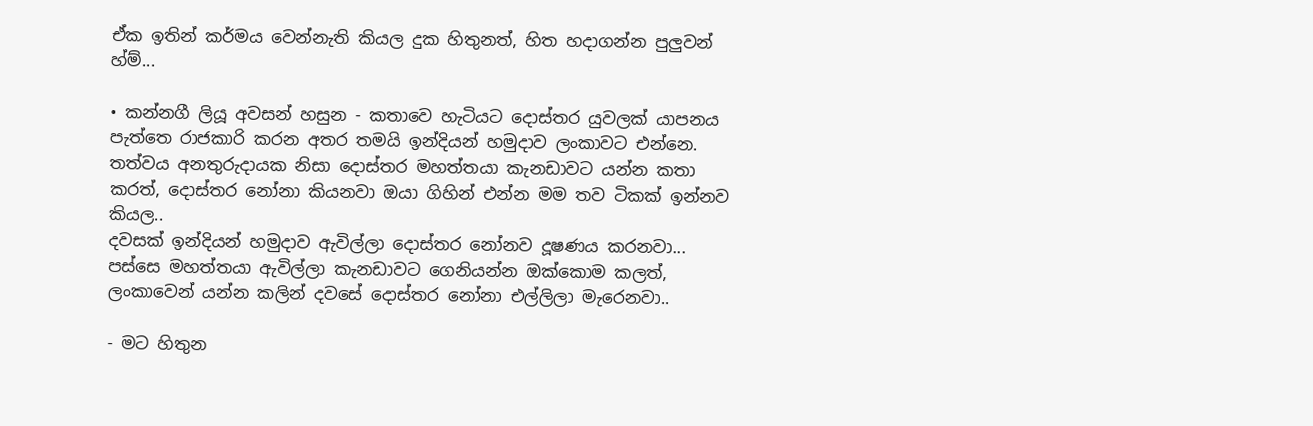ඒක ඉතින් කර්මය වෙන්නැති කියල දුක හිතුනත්, හිත හදාගන්න පුලුවන් හ්ම්...

• කන්නගී ලියූ අවසන් හසුන - කතාවෙ හැටියට දොස්තර යුවලක් යාපනය පැත්තෙ රාජකාරි කරන අතර තමයි ඉන්දියන් හමුදාව ලංකාවට එන්නෙ. තත්වය අනතුරුදායක නිසා දොස්තර මහත්තයා කැනඩාවට යන්න කතා කරත්, දොස්තර නෝනා කියනවා ඔයා ගිහින් එන්න මම තව ටිකක් ඉන්නව කියල..
දවසක් ඉන්දියන් හමුදාව ඇවිල්ලා දොස්තර නෝනව දූෂණය කරනවා...
පස්සෙ මහත්තයා ඇවිල්ලා කැනඩාවට ගෙනියන්න ඔක්කොම කලත්, ලංකාවෙන් යන්න කලින් දවසේ දොස්තර නෝනා එල්ලිලා මැරෙනවා..

- මට හිතුන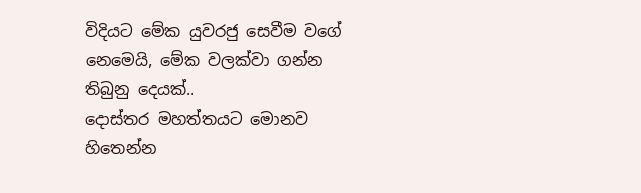විදියට මේක යුවරජු සෙවීම වගේ නෙමෙයි, මේක වලක්වා ගන්න තිබුනු දෙයක්..
දොස්තර මහත්තයට මොනව හිතෙන්න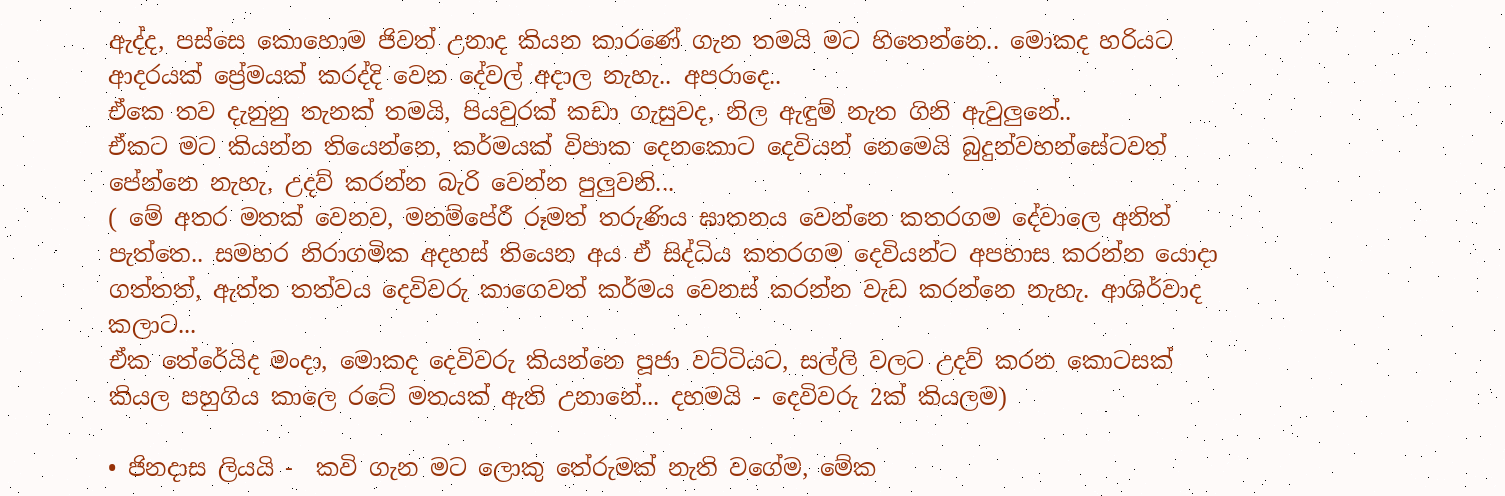ඇද්ද, පස්සෙ කොහොම ජිවත් උනාද කියන කාරණේ ගැන තමයි මට හිතෙන්නෙ.. මොකද හරියට ආදරයක් ප්‍රේමයක් කරද්දි වෙන දේවල් අදාල නැහැ.. අපරාදෙ..
ඒකෙ තව දැනුනු තැනක් තමයි, පියවුරක් කඩා ගැසුවද, නිල ඇඳුම් නැත ගිනි ඇවුලුනේ..
ඒකට මට කියන්න තියෙන්නෙ, කර්මයක් විපාක දෙනකොට දෙවියන් නෙමෙයි බුදුන්වහන්සේටවත් පේන්නෙ නැහැ, උදව් කරන්න බැරි වෙන්න පුලුවනි...
( මේ අතර මතක් වෙනව, මනම්පේරී රූමත් තරුණිය ඝාතනය වෙන්නෙ කතරගම දේවාලෙ අනිත් පැත්තෙ.. සමහර නිරාගමික අදහස් තියෙන අය ඒ සිද්ධිය කතරගම දෙවියන්ට අපහාස කරන්න යොදා ගත්තත්, ඇත්ත තත්වය දෙවිවරු කාගෙවත් කර්මය වෙනස් කරන්න වැඩ කරන්නෙ නැහැ. ආශිර්වාද කලාට...
ඒක තේරේයිද මංදා, මොකද දෙවිවරු කියන්නෙ පූජා වට්ටියට, සල්ලි වලට උදව් කරන කොටසක් කියල පහුගිය කාලෙ රටේ මතයක් ඇති උනානේ... දහමයි - දෙවිවරු 2ක් කියලම)

• ජිනදාස ලියයි -  කවි ගැන මට ලොකු තේරුමක් නැති වගේම, මේක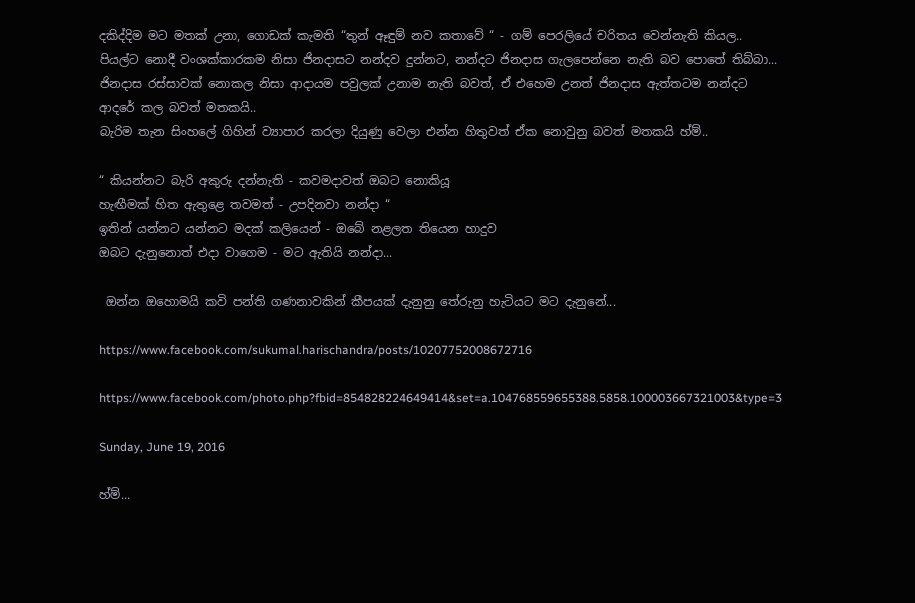දකිද්දිම මට මතක් උනා, ගොඩක් කැමති “තුන් ඈඳුම් නව කතාවේ “ - ගම් පෙරලියේ චරිතය වෙන්නැති කියල..
පියල්ට නොදී වංශක්කාරකම නිසා ජිනදාසට නන්දව දුන්නට, නන්දට ජිනදාස ගැලපෙන්නෙ නැති බව පොතේ තිබ්බා... ජිනදාස රස්සාවක් නොකල නිසා ආදායම පවුලක් උනාම නැති බවත්, ඒ එහෙම උනත් ජිනදාස ඇත්තටම නන්දට ආදරේ කල බවත් මතකයි..
බැරිම තැන සිංහලේ ගිහින් ව්‍යාපාර කරලා දියුණු වෙලා එන්න හිතුවත් ඒක නොවුනු බවත් මතකයි හ්ම්..

“ කියන්නට බැරි අකුරු දන්නැති - කවමදාවත් ඔබට නොකියූ
හැඟීමක් හිත ඇතුළෙ තවමත් - උපදිනවා නන්දා “
ඉතින් යන්නට යන්නට මදක් කලියෙන් - ඔබේ නළලත තියෙන හාදුව
ඔබට දැනුනොත් එදා වාගෙම - මට ඇතියි නන්දා...

 ඔන්න ඔහොමයි කවි පන්ති ගණනාවකින් කීපයක් දැනුනු තේරුනු හැටියට මට දැනුනේ...

https://www.facebook.com/sukumal.harischandra/posts/10207752008672716

https://www.facebook.com/photo.php?fbid=854828224649414&set=a.104768559655388.5858.100003667321003&type=3

Sunday, June 19, 2016

හ්ම්...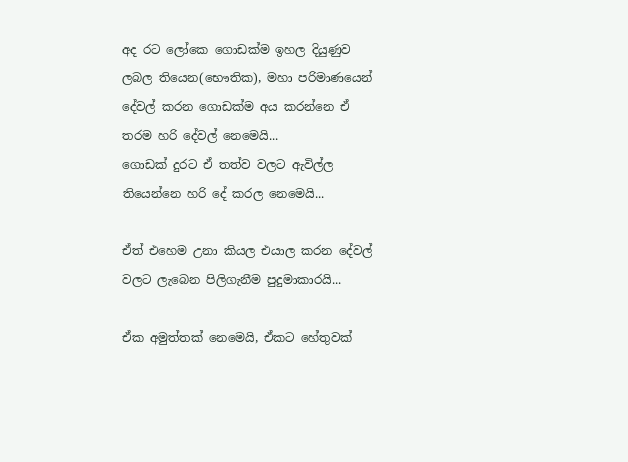අද රට ලෝකෙ ගොඩක්ම ඉහල දියුණුව ලබල තියෙන(භෞතික), මහා පරිමාණයෙන් දේවල් කරන ගොඩක්ම අය කරන්නෙ ඒ තරම හරි දේවල් නෙමෙයි...
ගොඩක් දුරට ඒ තත්ව වලට ඇවිල්ල තියෙන්නෙ හරි දේ කරල නෙමෙයි...

ඒත් එහෙම උනා කියල එයාල කරන දේවල් වලට ලැබෙන පිලිගැනීම පුදුමාකාරයි...

ඒක අමුත්තක් නෙමෙයි, ඒකට හේතුවක්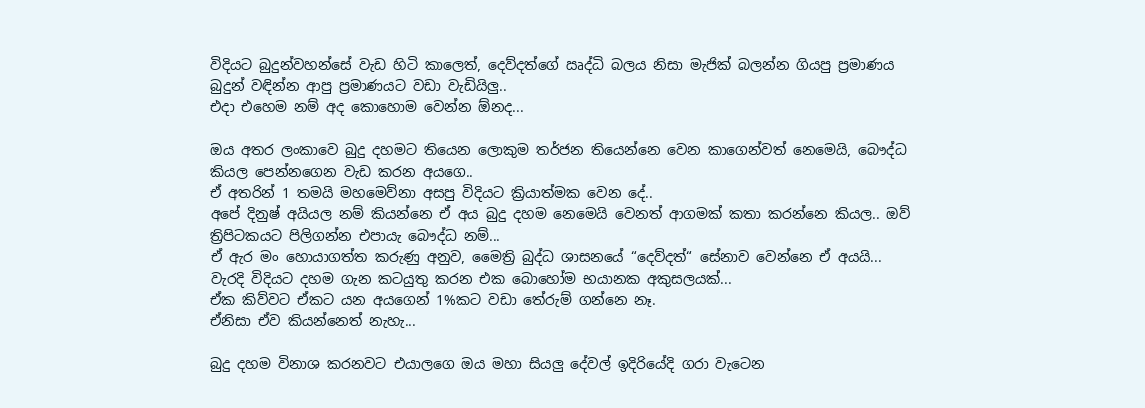විදියට බුදුන්වහන්සේ වැඩ හිටි කාලෙත්, දෙව්දත්ගේ ඍද්ධි බලය නිසා මැජික් බලන්න ගියපු ප්‍රමාණය බුදුන් වඳින්න ආපු ප්‍රමාණයට වඩා වැඩියිලු..
එදා එහෙම නම් අද කොහොම වෙන්න ඕනද...

ඔය අතර ලංකාවෙ බුදු දහමට තියෙන ලොකුම තර්ජන තියෙන්නෙ වෙන කාගෙන්වත් නෙමෙයි, බෞද්ධ කියල පෙන්නගෙන වැඩ කරන අයගෙ..
ඒ අතරින් 1 තමයි මහමෙව්නා අසපු විදියට ක්‍රියාත්මක වෙන දේ..
අපේ දිනුෂ් අයියල නම් කියන්නෙ ඒ අය බුදු දහම නෙමෙයි වෙනත් ආගමක් කතා කරන්නෙ කියල.. ඔව් ත්‍රිපිටකයට පිලිගන්න එපායැ බෞද්ධ නම්...
ඒ ඇර මං හොයාගත්ත කරුණු අනුව, මෛත්‍රි බුද්ධ ශාසනයේ “දෙව්දත්“ සේනාව වෙන්නෙ ඒ අයයි...
වැරදි විදියට දහම ගැන කටයුතු කරන එක බොහෝම භයානක අකුසලයක්...
ඒක කිව්වට ඒකට යන අයගෙන් 1%කට වඩා තේරුම් ගන්නෙ නෑ.
ඒනිසා ඒව කියන්නෙත් නැහැ...

බුදු දහම විනාශ කරනවට එයාලගෙ ඔය මහා සියලු දේවල් ඉදිරියේදි ගරා වැටෙන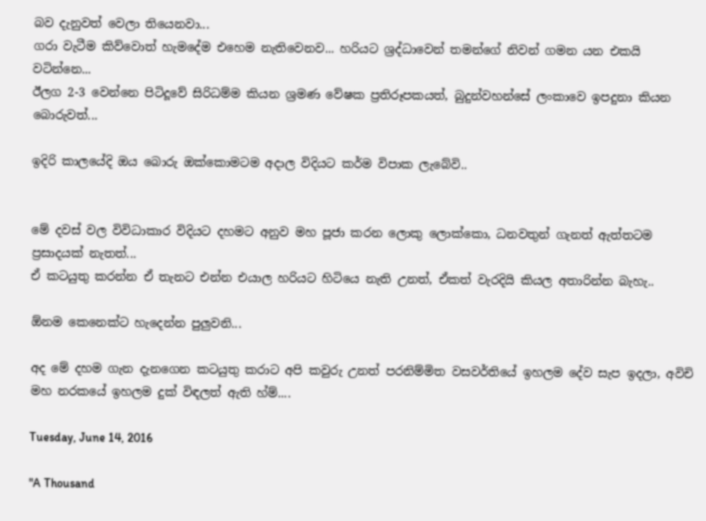බව දැනුවත් වෙලා තියෙනවා...
ගරා වැටීම කිව්වොත් හැමදේම එහෙම නැතිවෙනව... හරියට ශ්‍රද්ධාවෙන් තමන්ගේ නිවන් ගමන යන එකයි වටින්නෙ...
ඊලග 2-3 වෙන්නෙ පිටිදූවේ සිරිධම්ම කියන ශ්‍රමණ වේෂක ප්‍රතිරූපකයත්, බුදුන්වහන්සේ ලංකාවෙ ඉපදුනා කියන බොරුවත්...

ඉදිරි කාලයේදි ඔය බොරු ඔක්කොමටම අදාල විදියට කර්ම විපාක ලැබේවි..


මේ දවස් වල විවිධාකාර විදියට දහමට අනුව මහ පූජා කරන ලොකු ලොක්කො, ධනවතුන් ගැනත් ඇත්තටම ප්‍රසාදයක් නැතත්...
ඒ කටයුතු කරන්න ඒ තැනට එන්න එයාල හරියට හිටියෙ නැති උනත්, ඒකත් වැරදියි කියල අතාරින්න බැහැ..

ඕනම කෙනෙක්ට හැදෙන්න පුලුවනි...

අද මේ දහම ගැන දැනගෙන කටයුතු කරාට අපි කවුරු උනත් පරනිම්මිත වසවර්තියේ ඉහලම දේව සැප ඉදලා, අවිචි මහ නරකයේ ඉහලම දුක් විඳලත් ඇති හ්ම්....

Tuesday, June 14, 2016

"A Thousand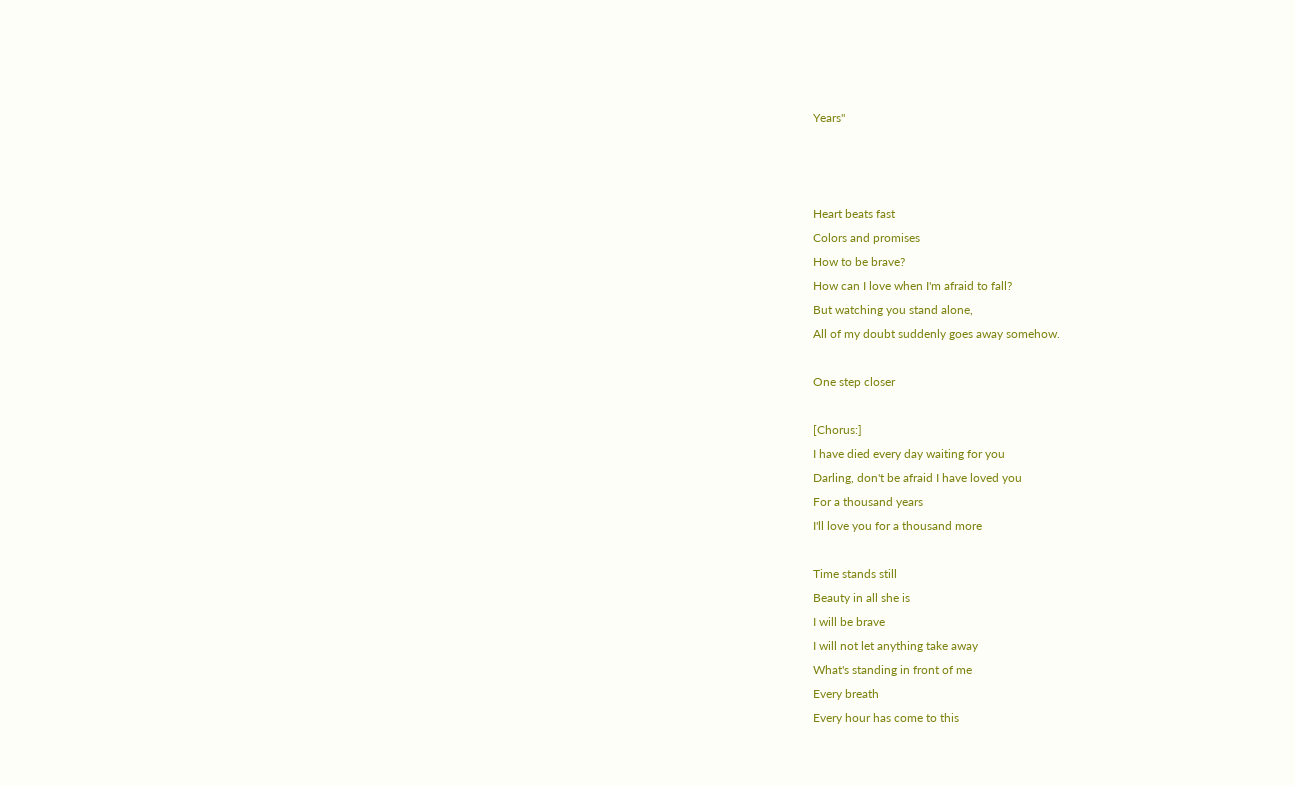Years"



Heart beats fast
Colors and promises
How to be brave?
How can I love when I'm afraid to fall?
But watching you stand alone,
All of my doubt suddenly goes away somehow.

One step closer

[Chorus:]
I have died every day waiting for you
Darling, don't be afraid I have loved you
For a thousand years
I'll love you for a thousand more

Time stands still
Beauty in all she is
I will be brave
I will not let anything take away
What's standing in front of me
Every breath
Every hour has come to this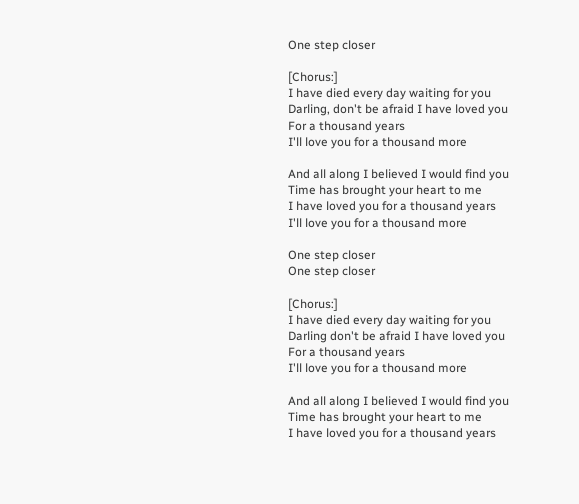One step closer

[Chorus:]
I have died every day waiting for you
Darling, don't be afraid I have loved you
For a thousand years
I'll love you for a thousand more

And all along I believed I would find you
Time has brought your heart to me
I have loved you for a thousand years
I'll love you for a thousand more

One step closer
One step closer

[Chorus:]
I have died every day waiting for you
Darling don't be afraid I have loved you
For a thousand years
I'll love you for a thousand more

And all along I believed I would find you
Time has brought your heart to me
I have loved you for a thousand years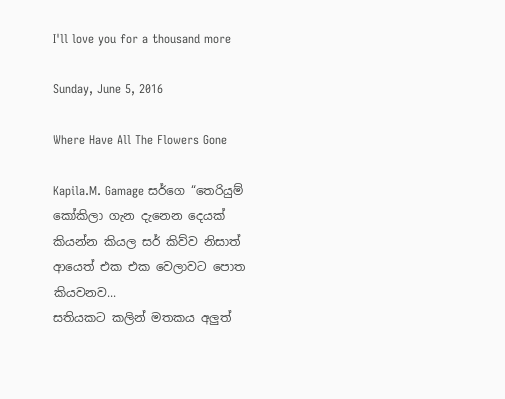I'll love you for a thousand more

Sunday, June 5, 2016

Where Have All The Flowers Gone

Kapila.M. Gamage සර්ගෙ “තෙරියුම් කෝකිලා ගැන දැනෙන දෙයක් කියන්න කියල සර් කිව්ව නිසාත් ආයෙත් එක එක වෙලාවට පොත කියවනව...
සතියකට කලින් මතකය අලුත්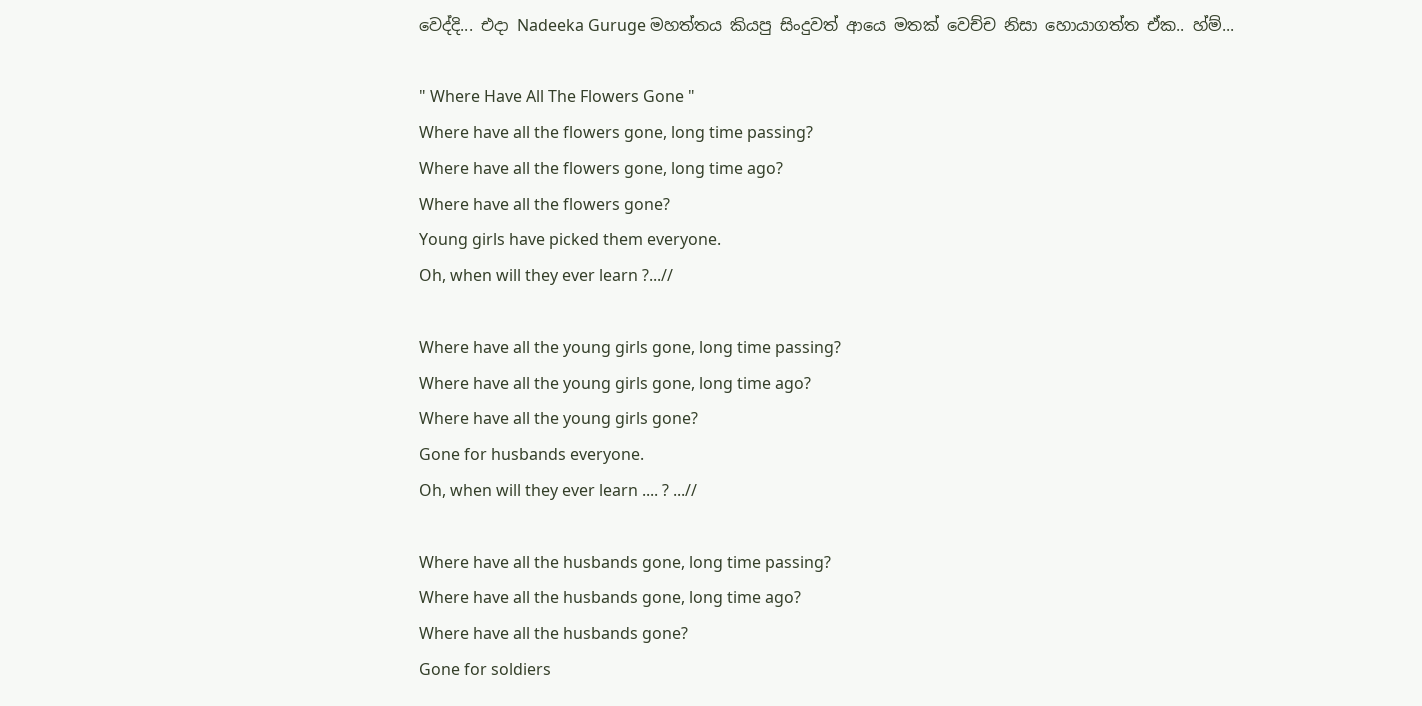වෙද්දි... එදා Nadeeka Guruge මහත්තය කියපු සිංදුවත් ආයෙ මතක් වෙච්ච නිසා හොයාගත්ත ඒක.. හ්ම්...

" Where Have All The Flowers Gone "
Where have all the flowers gone, long time passing?
Where have all the flowers gone, long time ago?
Where have all the flowers gone?
Young girls have picked them everyone.
Oh, when will they ever learn ?...//

Where have all the young girls gone, long time passing?
Where have all the young girls gone, long time ago?
Where have all the young girls gone?
Gone for husbands everyone.
Oh, when will they ever learn .... ? ...//

Where have all the husbands gone, long time passing?
Where have all the husbands gone, long time ago?
Where have all the husbands gone?
Gone for soldiers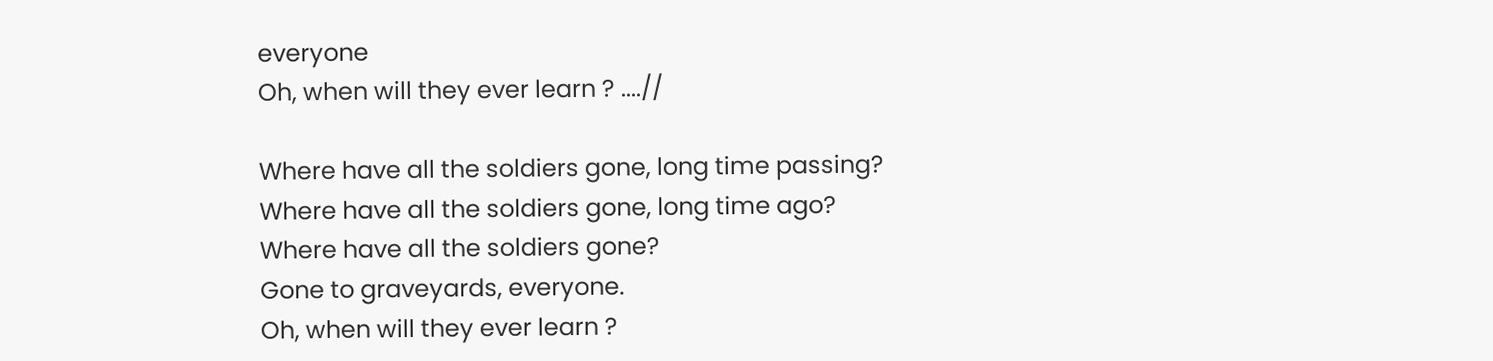everyone
Oh, when will they ever learn ? ....//

Where have all the soldiers gone, long time passing?
Where have all the soldiers gone, long time ago?
Where have all the soldiers gone?
Gone to graveyards, everyone.
Oh, when will they ever learn ?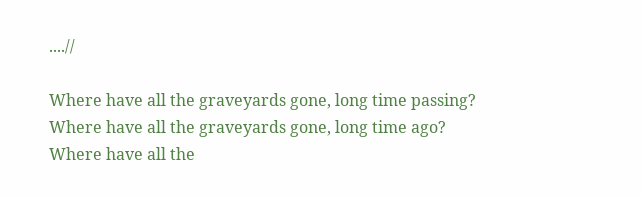....//

Where have all the graveyards gone, long time passing?
Where have all the graveyards gone, long time ago?
Where have all the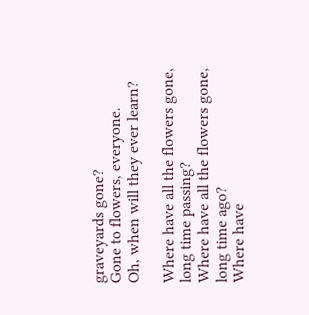graveyards gone?
Gone to flowers, everyone.
Oh, when will they ever learn?

Where have all the flowers gone, long time passing?
Where have all the flowers gone, long time ago?
Where have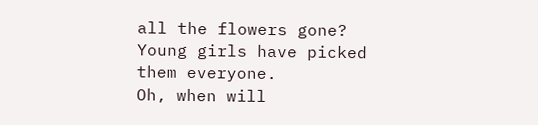all the flowers gone?
Young girls have picked them everyone.
Oh, when will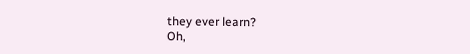they ever learn?
Oh,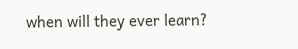when will they ever learn?